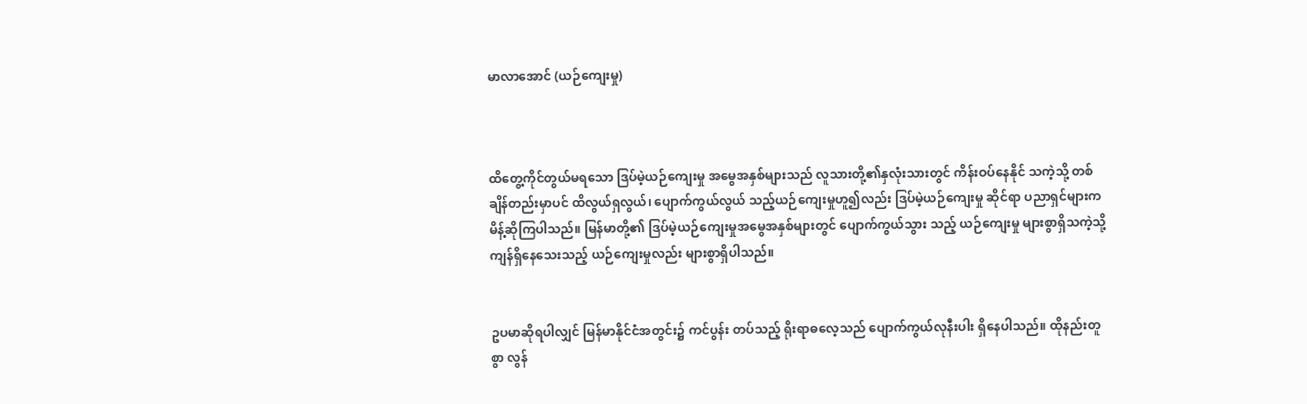မာလာအောင် (ယဉ်ကျေးမှု)



ထိတွေ့ကိုင်တွယ်မရသော ဒြပ်မဲ့ယဉ်ကျေးမှု အမွေအနှစ်များသည် လူသားတို့၏နှလုံးသားတွင် ကိန်းဝပ်နေနိုင် သကဲ့သို့ တစ်ချိန်တည်းမှာပင် ထိလွယ်ရှလွယ်၊ ပျောက်ကွယ်လွယ် သည့်ယဉ်ကျေးမှုဟူ၍လည်း ဒြပ်မဲ့ယဉ်ကျေးမှု ဆိုင်ရာ ပညာရှင်များက မိန့်ဆိုကြပါသည်။ မြန်မာတို့၏ ဒြပ်မဲ့ယဉ်ကျေးမှုအမွေအနှစ်များတွင် ပျောက်ကွယ်သွား သည့် ယဉ်ကျေးမှု များစွာရှိသကဲ့သို့ ကျန်ရှိနေသေးသည့် ယဉ်ကျေးမှုလည်း များစွာရှိပါသည်။


ဥပမာဆိုရပါလျှင် မြန်မာနိုင်ငံအတွင်း၌ ကင်ပွန်း တပ်သည့် ရိုးရာဓလေ့သည် ပျောက်ကွယ်လုနီးပါး ရှိနေပါသည်။ ထိုနည်းတူစွာ လွန်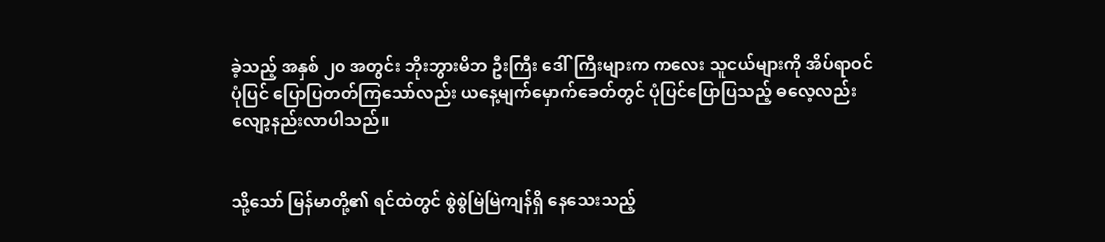ခဲ့သည့် အနှစ် ၂၀ အတွင်း ဘိုးဘွားမိဘ ဦးကြီး ဒေါ်ကြီးများက ကလေး သူငယ်များကို အိပ်ရာဝင်ပုံပြင် ပြောပြတတ်ကြသော်လည်း ယနေ့မျက်မှောက်ခေတ်တွင် ပုံပြင်ပြောပြသည့် ဓလေ့လည်း လျော့နည်းလာပါသည်။


သို့သော် မြန်မာတို့၏ ရင်ထဲတွင် စွဲစွဲမြဲမြဲကျန်ရှိ နေသေးသည့်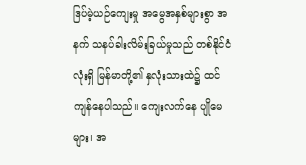ဒြပ်မဲ့ယဉ်ကျေးမှု အမွေအနှစ်များစွာ အနက် သနပ်ခါးလိမ်းခြယ်မှုသည် တစ်နိုင်ငံလုံးရှိ မြန်မာတို့၏ နှလုံးသားထဲ၌ ထင်ကျန်နေပါသည်။ ကျေးလက်နေ ပျိုမေများ၊ အ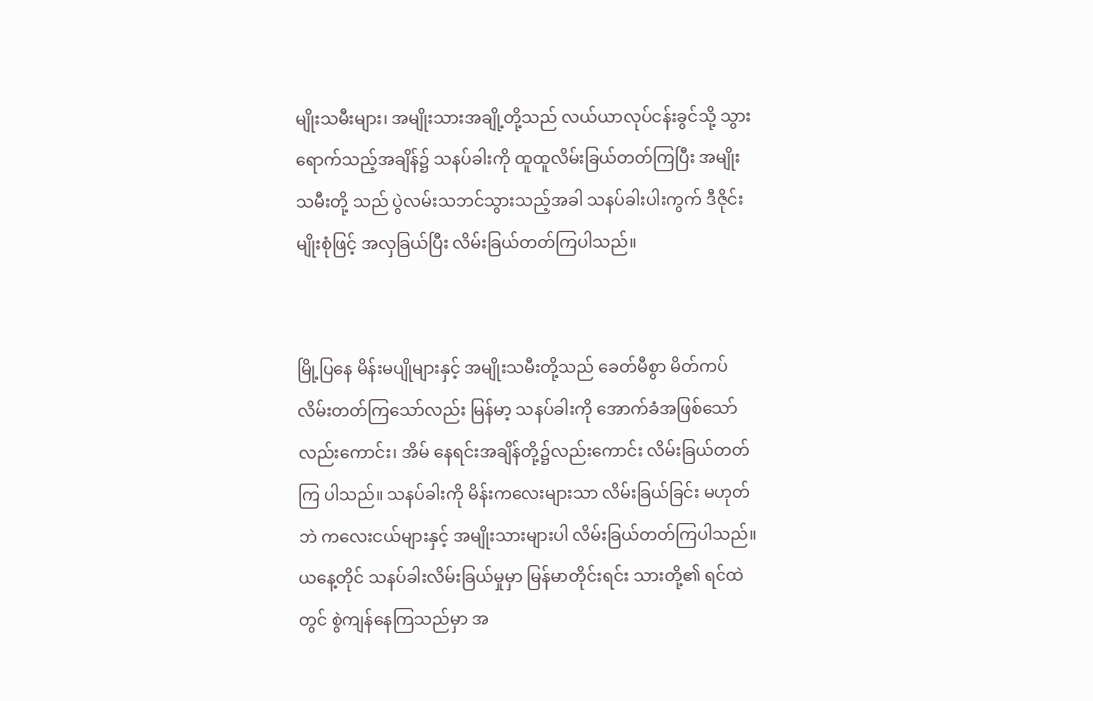မျိုးသမီးများ၊ အမျိုးသားအချို့တို့သည် လယ်ယာလုပ်ငန်းခွင်သို့ သွားရောက်သည့်အချိန်၌ သနပ်ခါးကို ထူထူလိမ်းခြယ်တတ်ကြပြီး အမျိုးသမီးတို့ သည် ပွဲလမ်းသဘင်သွားသည့်အခါ သနပ်ခါးပါးကွက် ဒီဇိုင်းမျိုးစုံဖြင့် အလှခြယ်ပြီး လိမ်းခြယ်တတ်ကြပါသည်။


မြို့ပြနေ မိန်းမပျိုများနှင့် အမျိုးသမီးတို့သည် ခေတ်မီစွာ မိတ်ကပ်လိမ်းတတ်ကြသော်လည်း မြန်မာ့ သနပ်ခါးကို အောက်ခံအဖြစ်သော်လည်းကောင်း၊ အိမ် နေရင်းအချိန်တို့၌လည်းကောင်း လိမ်းခြယ်တတ်ကြ ပါသည်။ သနပ်ခါးကို မိန်းကလေးများသာ လိမ်းခြယ်ခြင်း မဟုတ်ဘဲ ကလေးငယ်များနှင့် အမျိုးသားများပါ လိမ်းခြယ်တတ်ကြပါသည်။
ယနေ့တိုင် သနပ်ခါးလိမ်းခြယ်မှုမှာ မြန်မာတိုင်းရင်း သားတို့၏ ရင်ထဲတွင် စွဲကျန်နေကြသည်မှာ အ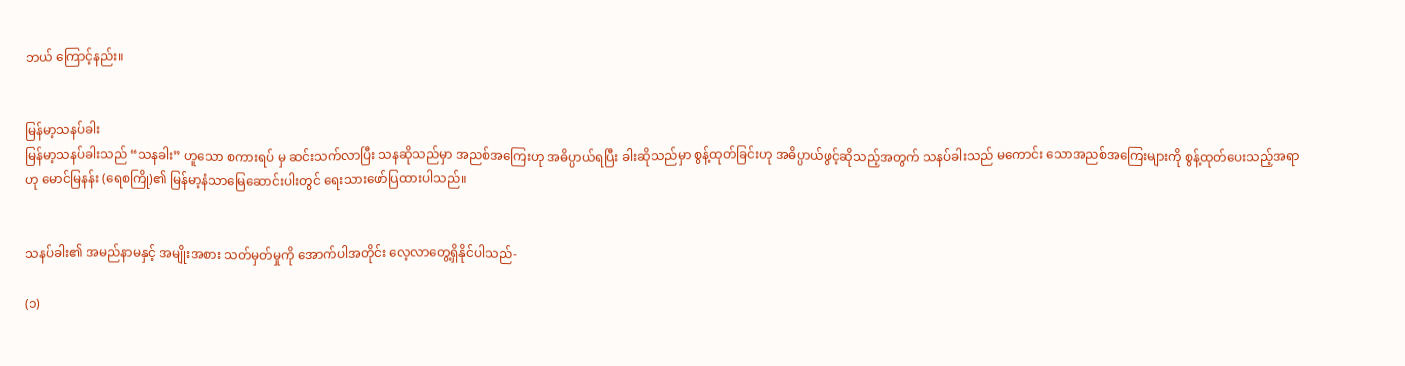ဘယ် ကြောင့်နည်း။


မြန်မာ့သနပ်ခါး
မြန်မာ့သနပ်ခါးသည် “သနခါး” ဟူသော စကားရပ် မှ ဆင်းသက်လာပြီး သနဆိုသည်မှာ အညစ်အကြေးဟု အဓိပ္ပာယ်ရပြီး ခါးဆိုသည်မှာ စွန့်ထုတ်ခြင်းဟု အဓိပ္ပာယ်ဖွင့်ဆိုသည့်အတွက် သနပ်ခါးသည် မကောင်း သောအညစ်အကြေးများကို စွန့်ထုတ်ပေးသည့်အရာဟု မောင်မြနန်း (ရေစကြို)၏ မြန်မာ့နံသာမြေဆောင်းပါးတွင် ရေးသားဖော်ပြထားပါသည်။


သနပ်ခါး၏ အမည်နာမနှင့် အမျိုးအစား သတ်မှတ်မှုကို အောက်ပါအတိုင်း လေ့လာတွေ့ရှိနိုင်ပါသည်-

(၁)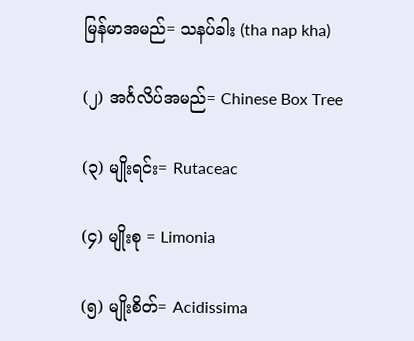မြန်မာအမည်= သနပ်ခါး (tha nap kha)

(၂) အင်္ဂလိပ်အမည်= Chinese Box Tree

(၃) မျိုးရင်း= Rutaceac

(၄) မျိုးစု = Limonia

(၅) မျိုးစိတ်= Acidissima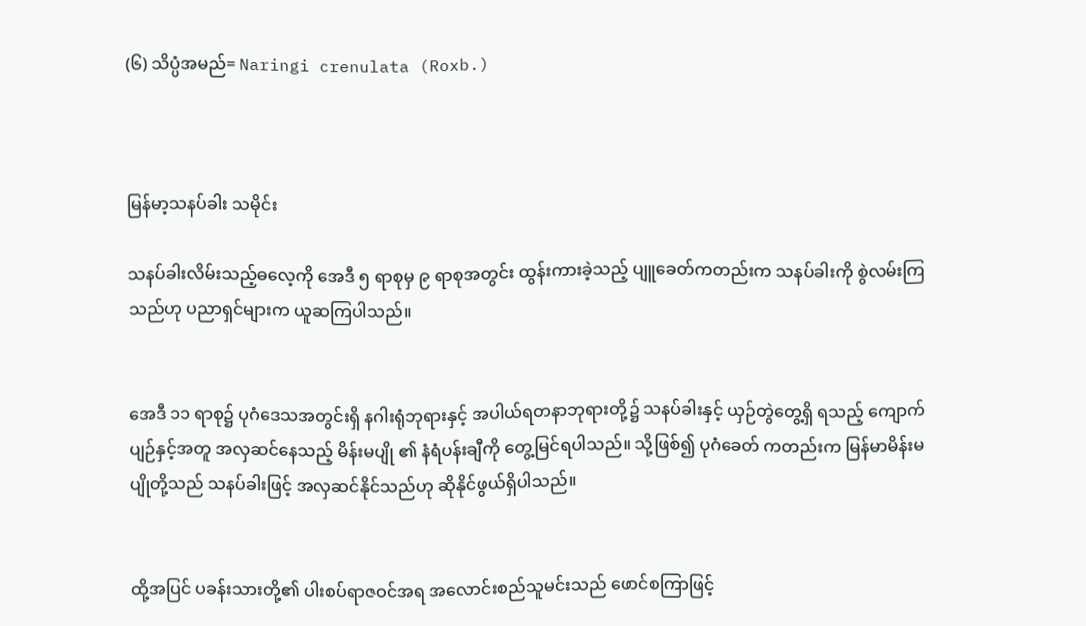(၆) သိပ္ပံအမည်= Naringi crenulata (Roxb.)



မြန်မာ့သနပ်ခါး သမိုင်း

သနပ်ခါးလိမ်းသည့်ဓလေ့ကို အေဒီ ၅ ရာစုမှ ၉ ရာစုအတွင်း ထွန်းကားခဲ့သည့် ပျူခေတ်ကတည်းက သနပ်ခါးကို စွဲလမ်းကြသည်ဟု ပညာရှင်များက ယူဆကြပါသည်။


အေဒီ ၁၁ ရာစု၌ ပုဂံဒေသအတွင်းရှိ နဂါးရုံဘုရားနှင့် အပါယ်ရတနာဘုရားတို့၌ သနပ်ခါးနှင့် ယှဉ်တွဲတွေ့ရှိ ရသည့် ကျောက်ပျဉ်နှင့်အတူ အလှဆင်နေသည့် မိန်းမပျို ၏ နံရံပန်းချီကို တွေ့မြင်ရပါသည်။ သို့ဖြစ်၍ ပုဂံခေတ် ကတည်းက မြန်မာမိန်းမပျိုတို့သည် သနပ်ခါးဖြင့် အလှဆင်နိုင်သည်ဟု ဆိုနိုင်ဖွယ်ရှိပါသည်။


ထို့အပြင် ပခန်းသားတို့၏ ပါးစပ်ရာဇဝင်အရ အလောင်းစည်သူမင်းသည် ဖောင်စကြာဖြင့်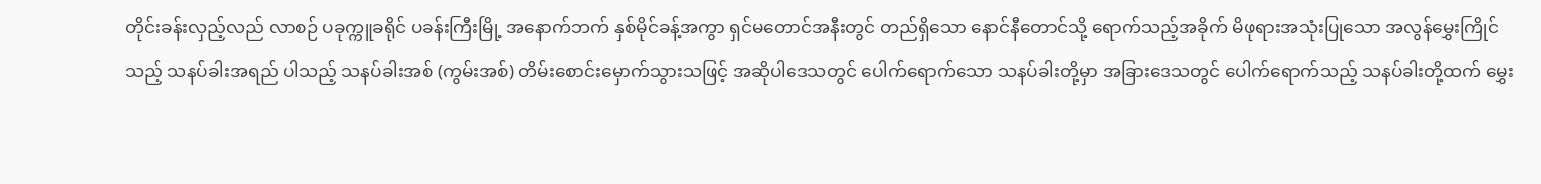တိုင်းခန်းလှည့်လည် လာစဉ် ပခုက္ကူခရိုင် ပခန်းကြီးမြို့ အနောက်ဘက် နှစ်မိုင်ခန့်အကွာ ရှင်မတောင်အနီးတွင် တည်ရှိသော နောင်နီတောင်သို့ ရောက်သည့်အခိုက် မိဖုရားအသုံးပြုသော အလွန်မွှေးကြိုင်သည့် သနပ်ခါးအရည် ပါသည့် သနပ်ခါးအစ် (ကွမ်းအစ်) တိမ်းစောင်းမှောက်သွားသဖြင့် အဆိုပါဒေသတွင် ပေါက်ရောက်သော သနပ်ခါးတို့မှာ အခြားဒေသတွင် ပေါက်ရောက်သည့် သနပ်ခါးတို့ထက် မွှေး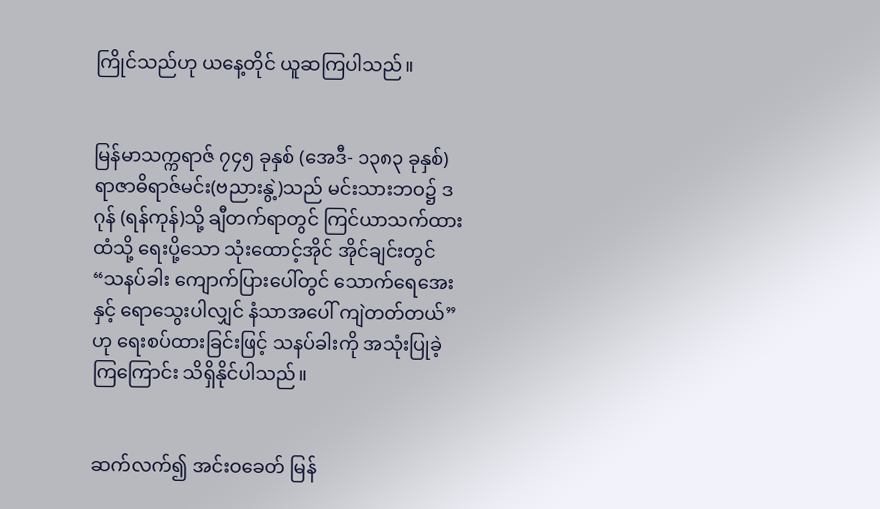ကြိုင်သည်ဟု ယနေ့တိုင် ယူဆကြပါသည်။


မြန်မာသက္ကရာဇ် ၇၄၅ ခုနှစ် (အေဒီ- ၁၃၈၃ ခုနှစ်) ရာဇာဓိရာဇ်မင်း(ဗညားနွဲ့)သည် မင်းသားဘဝ၌ ဒဂုန် (ရန်ကုန်)သို့ ချီတက်ရာတွင် ကြင်ယာသက်ထားထံသို့ ရေးပို့သော သုံးထောင့်အိုင် အိုင်ချင်းတွင် “သနပ်ခါး ကျောက်ပြားပေါ်တွင် သောက်ရေအေးနှင့် ရောသွေးပါလျှင် နံသာအပေါ် ကျဲတတ်တယ်” ဟု ရေးစပ်ထားခြင်းဖြင့် သနပ်ခါးကို အသုံးပြုခဲ့ကြကြောင်း သိရှိနိုင်ပါသည်။


ဆက်လက်၍ အင်းဝခေတ် မြန်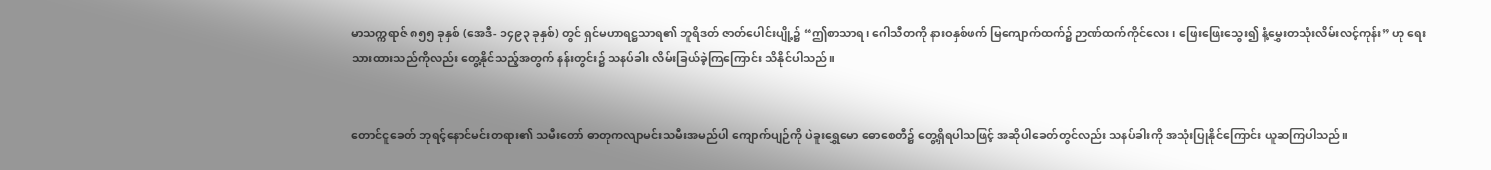မာသက္ကရာဇ် ၈၅၅ ခုနှစ် (အေဒီ- ၁၄၉၃ ခုနှစ်) တွင် ရှင်မဟာရဋ္ဌသာရ၏ ဘူရိဒတ် ဇာတ်ပေါင်းပျို့၌ “ဤစာသာရ၊ ဂေါသီတကို နားဝနှစ်ဖက် မြကျောက်ထက်၌ ဉာဏ်ထက်ကိုင်လေး၊ ဖြေးဖြေးသွေး၍ နံ့မွှေးတသုံးလိမ်းလင့်ကုန်း” ဟု ရေးသားထားသည်ကိုလည်း တွေ့နိုင်သည့်အတွက် နန်းတွင်း၌ သနပ်ခါး လိမ်းခြယ်ခဲ့ကြကြောင်း သိနိုင်ပါသည်။


တောင်ငူခေတ် ဘုရင့်နောင်မင်းတရား၏ သမီးတော် ဓာတုကလျာမင်းသမီးအမည်ပါ ကျောက်ပျဉ်ကို ပဲခူးရွှေမော ဓောစေတီ၌ တွေ့ရှိရပါသဖြင့် အဆိုပါခေတ်တွင်လည်း သနပ်ခါးကို အသုံးပြုနိုင်ကြောင်း ယူဆကြပါသည်။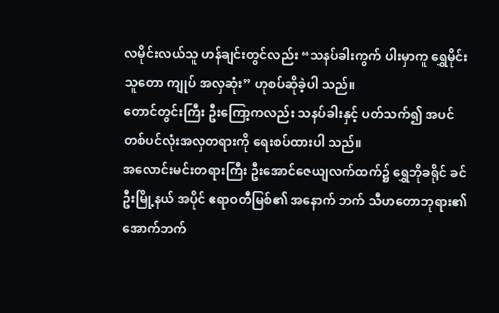လမိုင်းလယ်သူ ဟန်ချင်းတွင်လည်း “သနပ်ခါးကွက် ပါးမှာကူ ရွှေမိုင်းသူတော ကျုပ် အလှဆုံး” ဟုစပ်ဆိုခဲ့ပါ သည်။
တောင်တွင်းကြီး ဦးကြော့ကလည်း သနပ်ခါးနှင့် ပတ်သက်၍ အပင်တစ်ပင်လုံးအလှတရားကို ရေးစပ်ထားပါ သည်။
အလောင်းမင်းတရားကြီး ဦးအောင်ဇေယျလက်ထက်၌ ရွှေဘိုခရိုင် ခင်ဦးမြို့နယ် အပိုင် ဧရာဝတီမြစ်၏ အနောက် ဘက် သီဟတောဘုရား၏ အောက်ဘက်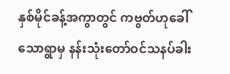နှစ်မိုင်ခန့်အကွာတွင် ကဗွတ်ဟုခေါ်သောရွာမှ နန်းသုံးတော်ဝင်သနပ်ခါး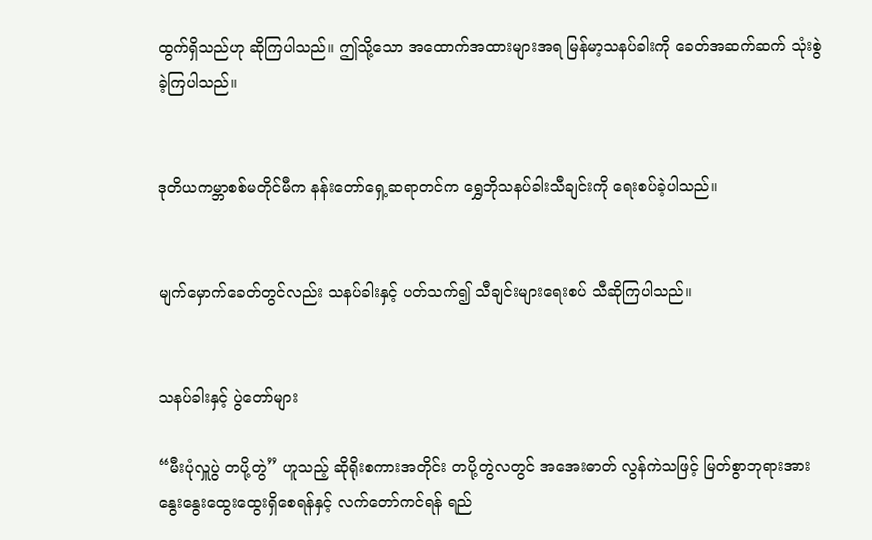ထွက်ရှိသည်ဟု ဆိုကြပါသည်။ ဤသို့သော အထောက်အထားများအရ မြန်မာ့သနပ်ခါးကို ခေတ်အဆက်ဆက် သုံးစွဲခဲ့ကြပါသည်။


ဒုတိယကမ္ဘာစစ်မတိုင်မီက နန်းတော်ရှေ့ဆရာတင်က ရွှေဘိုသနပ်ခါးသီချင်းကို ရေးစပ်ခဲ့ပါသည်။


မျက်မှောက်ခေတ်တွင်လည်း သနပ်ခါးနှင့် ပတ်သက်၍ သီချင်းများရေးစပ် သီဆိုကြပါသည်။


သနပ်ခါးနှင့် ပွဲတော်များ

“မီးပုံလှူပွဲ တပို့တွဲ” ဟူသည့် ဆိုရိုးစကားအတိုင်း တပို့တွဲလတွင် အအေးဓာတ် လွန်ကဲသဖြင့် မြတ်စွာဘုရားအား နွေးနွေးထွေးထွေးရှိစေရန်နှင့် လက်တော်ကင်ရန် ရည်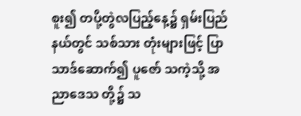စူး၍ တပို့တွဲလပြည့်နေ့၌ ရှမ်းပြည်နယ်တွင် သစ်သား တုံးများဖြင့် ပြာသာဒ်ဆောက်၍ ပူဇော် သကဲ့သို့ အညာဒေသ တို့၌ သ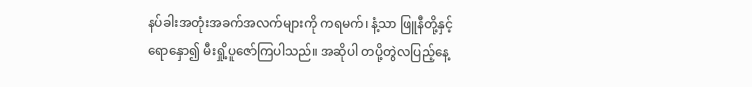နပ်ခါးအတုံးအခက်အလက်များကို ကရမက်၊ နံ့သာ ဖြူနီတို့နှင့် ရောနှော၍ မီးရှို့ပူဇော်ကြပါသည်။ အဆိုပါ တပို့တွဲလပြည့်နေ့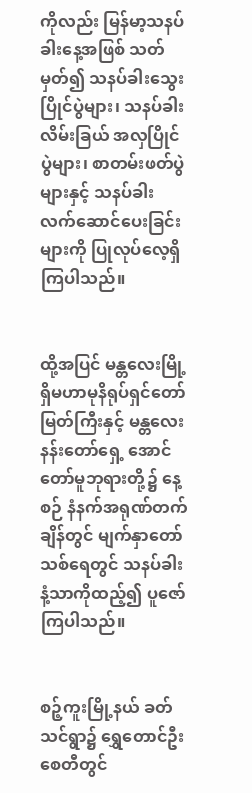ကိုလည်း မြန်မာ့သနပ်ခါးနေ့အဖြစ် သတ်မှတ်၍ သနပ်ခါးသွေးပြိုင်ပွဲများ၊ သနပ်ခါးလိမ်းခြယ် အလှပြိုင်ပွဲများ၊ စာတမ်းဖတ်ပွဲများနှင့် သနပ်ခါး လက်ဆောင်ပေးခြင်းများကို ပြုလုပ်လေ့ရှိကြပါသည်။


ထို့အပြင် မန္တလေးမြို့ရှိမဟာမုနိရုပ်ရှင်တော်မြတ်ကြီးနှင့် မန္တလေးနန်းတော်ရှေ့ အောင်တော်မူဘုရားတို့၌ နေ့စဉ် နံနက်အရုဏ်တက်ချိန်တွင် မျက်နှာတော်သစ်ရေတွင် သနပ်ခါးနံ့သာကိုထည့်၍ ပူဇော်ကြပါသည်။


စဉ့်ကူးမြို့နယ် ခတ်သင်ရွာ၌ ရွှေတောင်ဦးစေတီတွင်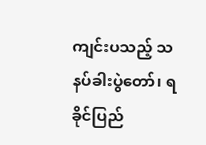ကျင်းပသည့် သနပ်ခါးပွဲတော်၊ ရခိုင်ပြည်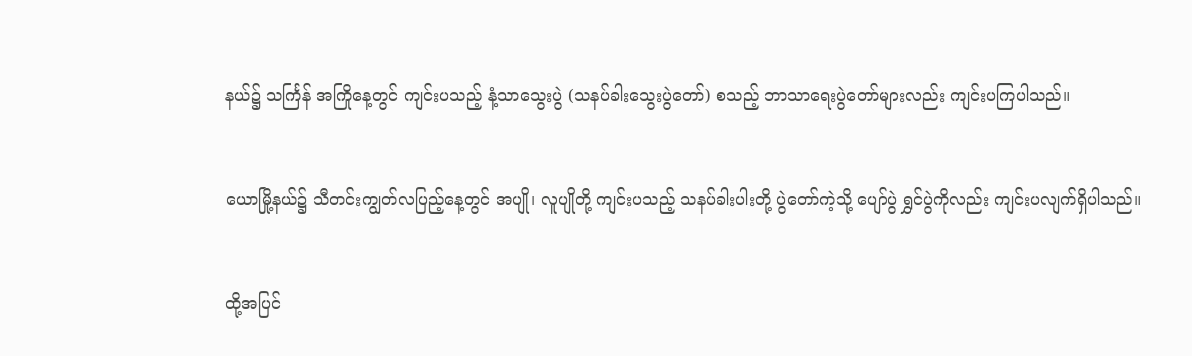နယ်၌ သင်္ကြန် အကြိုနေ့တွင် ကျင်းပသည့် နံ့သာသွေးပွဲ (သနပ်ခါးသွေးပွဲတော်) စသည့် ဘာသာရေးပွဲတော်များလည်း ကျင်းပကြပါသည်။


ယောမြို့နယ်၌ သီတင်းကျွတ်လပြည့်နေ့တွင် အပျို၊ လူပျိုတို့ ကျင်းပသည့် သနပ်ခါးပါးတို့ ပွဲတော်ကဲ့သို့ ပျော်ပွဲ ရွှင်ပွဲကိုလည်း ကျင်းပလျက်ရှိပါသည်။


ထို့အပြင်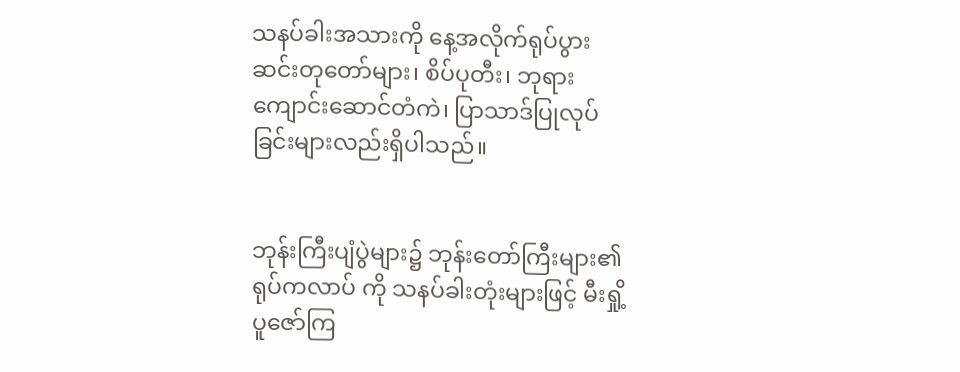သနပ်ခါးအသားကို နေ့အလိုက်ရုပ်ပွား ဆင်းတုတော်များ၊ စိပ်ပုတီး၊ ဘုရားကျောင်းဆောင်တံကဲ၊ ပြာသာဒ်ပြုလုပ်ခြင်းများလည်းရှိပါသည်။


ဘုန်းကြီးပျံပွဲများ၌ ဘုန်းတော်ကြီးများ၏ ရုပ်ကလာပ် ကို သနပ်ခါးတုံးများဖြင့် မီးရှို့ပူဇော်ကြ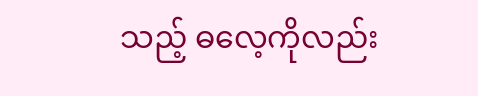သည့် ဓလေ့ကိုလည်း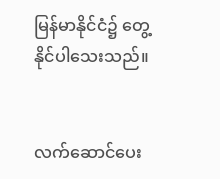မြန်မာနိုင်ငံ၌ တွေ့နိုင်ပါသေးသည်။


လက်ဆောင်ပေး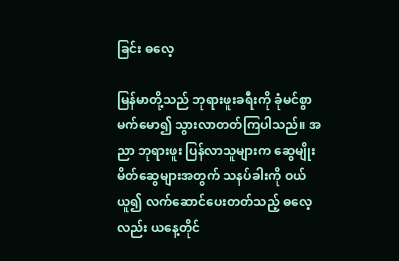ခြင်း ဓလေ့

မြန်မာတို့သည် ဘုရားဖူးခရီးကို ခုံမင်စွာ မက်မော၍ သွားလာတတ်ကြပါသည်။ အညာ ဘုရားဖူး ပြန်လာသူများက ဆွေမျိုးမိတ်ဆွေများအတွက် သနပ်ခါးကို ဝယ်ယူ၍ လက်ဆောင်ပေးတတ်သည့် ဓလေ့လည်း ယနေ့တိုင်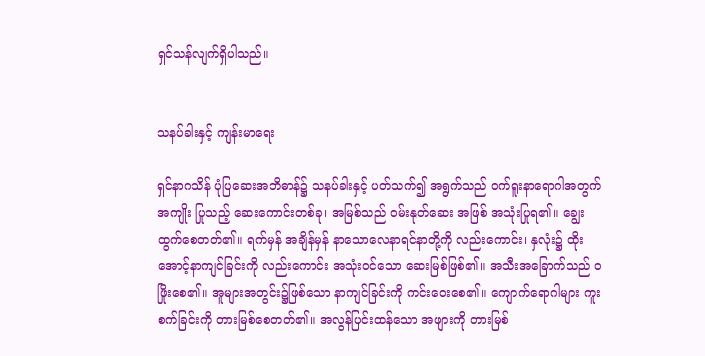ရှင်သန်လျက်ရှိပါသည်။


သနပ်ခါးနှင့် ကျန်းမာရေး

ရှင်နာဂသိန် ပုံပြဆေးအဘိဓာန်၌ သနပ်ခါးနှင့် ပတ်သက်၍ အရွက်သည် ဝက်ရူးနာရောဂါအတွက် အကျိုး ပြုသည့် ဆေးကောင်းတစ်ခု၊ အမြစ်သည် ဝမ်းနုတ်ဆေး အဖြစ် အသုံးပြုရ၏။ ချွေးထွက်စေတတ်၏။ ရက်မှန် အချိန်မှန် နာသောလေနာရင်နာတို့ကို လည်းကောင်း၊ နှလုံး၌ ထိုးအောင့်နာကျင်ခြင်းကို လည်းကောင်း အသုံးဝင်သော ဆေးမြစ်ဖြစ်၏။ အသီးအခြောက်သည် ဝဖြိုးစေ၏။ အူများအတွင်း၌ဖြစ်သော နာကျင်ခြင်းကို ကင်းဝေးစေ၏။ ကျောက်ရောဂါများ ကူးစက်ခြင်းကို တားမြစ်စေတတ်၏။ အလွန်ပြင်းထန်သော အဖျားကို တားမြစ်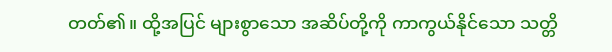တတ်၏။ ထို့အပြင် များစွာသော အဆိပ်တို့ကို ကာကွယ်နိုင်သော သတ္တိ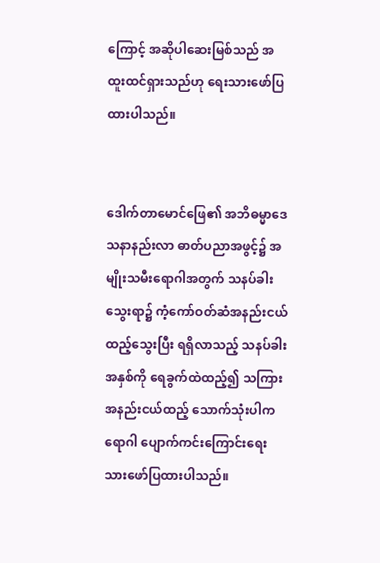ကြောင့် အဆိုပါဆေးမြစ်သည် အထူးထင်ရှားသည်ဟု ရေးသားဖော်ပြထားပါသည်။


ဒေါက်တာမောင်ဖြေ၏ အဘိဓမ္မာဒေသနာနည်းလာ ဓာတ်ပညာအဖွင့်၌ အမျိုးသမီးရောဂါအတွက် သနပ်ခါး သွေးရာ၌ ကံ့ကော်ဝတ်ဆံအနည်းငယ် ထည့်သွေးပြီး ရရှိလာသည့် သနပ်ခါးအနှစ်ကို ရေခွက်ထဲထည့်၍ သကြားအနည်းငယ်ထည့် သောက်သုံးပါက ရောဂါ ပျောက်ကင်းကြောင်းရေးသားဖော်ပြထားပါသည်။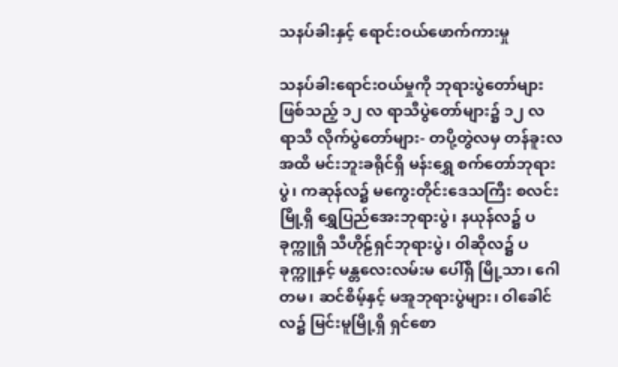သနပ်ခါးနှင့် ရောင်းဝယ်ဖောက်ကားမှု

သနပ်ခါးရောင်းဝယ်မှုကို ဘုရားပွဲတော်များဖြစ်သည့် ၁၂ လ ရာသီပွဲတော်များ၌ ၁၂ လ ရာသီ လိုက်ပွဲတော်များ- တပို့တွဲလမှ တန်ခူးလအထိ မင်းဘူးခရိုင်ရှိ မန်းရွှေ စက်တော်ဘုရားပွဲ၊ ကဆုန်လ၌ မကွေးတိုင်းဒေသကြီး စလင်းမြို့ရှိ ရွှေပြည်အေးဘုရားပွဲ၊ နယုန်လ၌ ပခုက္ကူရှိ သီဟိုဠ်ရှင်ဘုရားပွဲ၊ ဝါဆိုလ၌ ပခုက္ကူနှင့် မန္တလေးလမ်းမ ပေါ်ရှိ မြို့သာ၊ ဂေါတမ၊ ဆင်စိမ့်နှင့် မအူဘုရားပွဲများ၊ ဝါခေါင်လ၌ မြင်းမူမြို့ရှိ ရှင်စော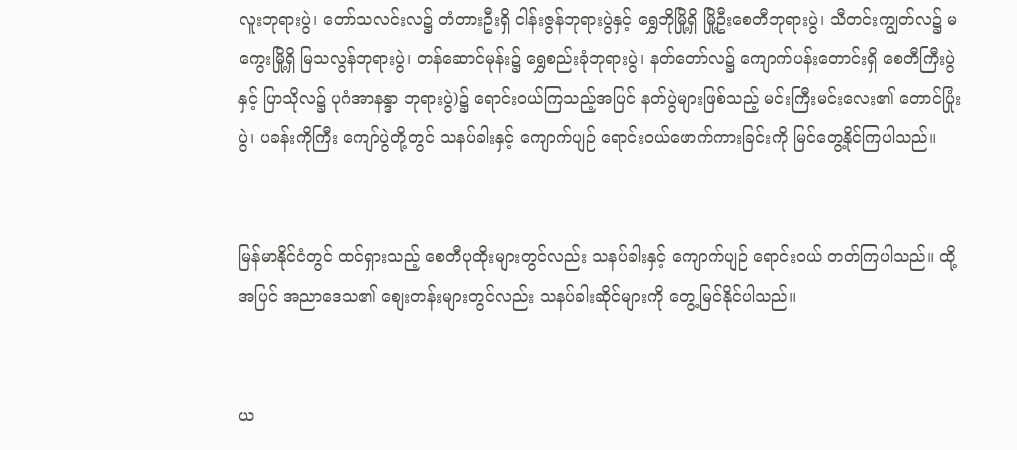လူးဘုရားပွဲ၊ တော်သလင်းလ၌ တံတားဦးရှိ ငါန်းဇွန်ဘုရားပွဲနှင့် ရွှေဘိုမြို့ရှိ မြို့ဦးစေတီဘုရားပွဲ၊ သီတင်းကျွတ်လ၌ မကွေးမြို့ရှိ မြသလွန်ဘုရားပွဲ၊ တန်ဆောင်မုန်း၌ ရွှေစည်းခုံဘုရားပွဲ၊ နတ်တော်လ၌ ကျောက်ပန်းတောင်းရှိ စေတီကြီးပွဲနှင့် ပြာသိုလ၌ ပုဂံအာနန္ဒာ ဘုရားပွဲ)၌ ရောင်းဝယ်ကြသည့်အပြင် နတ်ပွဲများဖြစ်သည့် မင်းကြီးမင်းလေး၏ တောင်ပြုံးပွဲ၊ ပခန်းကိုကြီး ကျော်ပွဲတို့တွင် သနပ်ခါးနှင့် ကျောက်ပျဉ် ရောင်းဝယ်ဖောက်ကားခြင်းကို မြင်တွေ့နိုင်ကြပါသည်။


မြန်မာနိုင်ငံတွင် ထင်ရှားသည့် စေတီပုထိုးများတွင်လည်း သနပ်ခါးနှင့် ကျောက်ပျဉ် ရောင်းဝယ် တတ်ကြပါသည်။ ထို့အပြင် အညာဒေသ၏ စျေးတန်းများတွင်လည်း သနပ်ခါးဆိုင်များကို တွေ့မြင်နိုင်ပါသည်။


ယ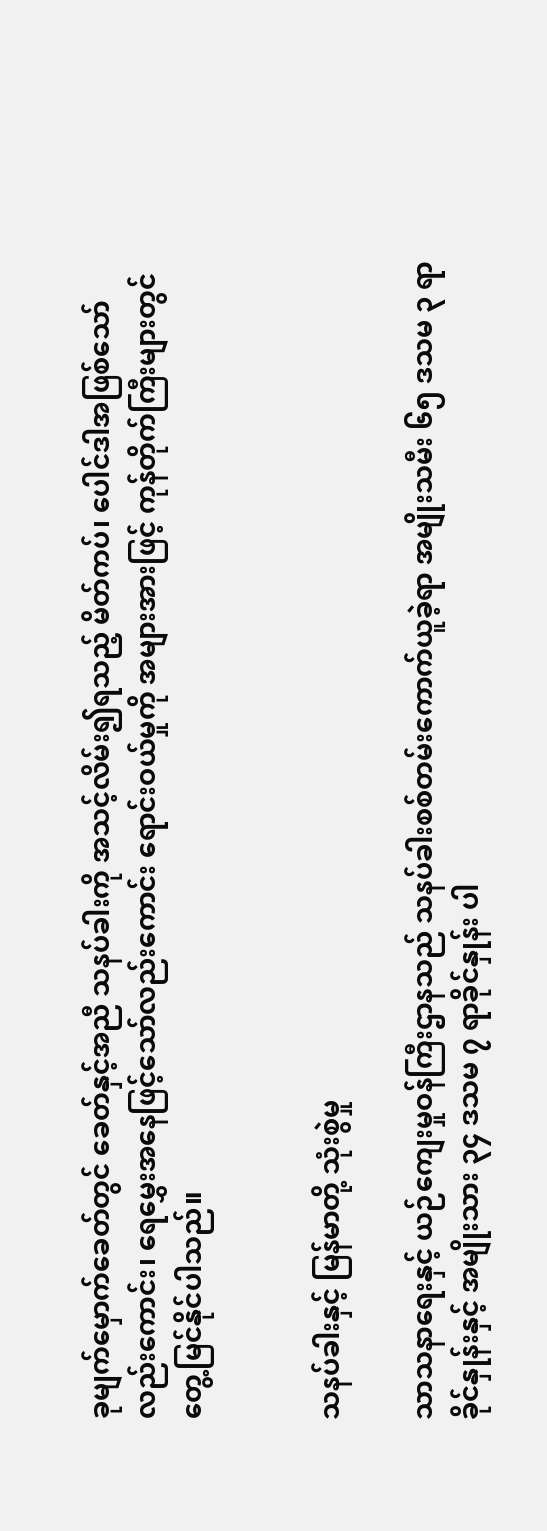ခုမျက်မှောက်ခေတ်တွင် ခေတ်နှင့်အညီ သနပ်ခါးကို အသင့်လိမ်း၍ရသည့် မိတ်ကပ်၊ ပေါင်ဒါအဖြစ်သော် လည်းကောင်း၊ ရေမွှေးအနေဖြင့်သော်လည်းကောင်း ရောင်းဝယ်မှုကို အများအားဖြင့် ကုန်တိုက်ကြီးများတွင် တွေ့မြင်နိုင်ပါသည်။


သနပ်ခါးနှင့် မြန်မာတို့ သုံးစွဲမှု

သာသနာရေးနှင့် ယဉ်ကျေးမှုဝန်ကြီးဌာနသည် သနပ်ခါးစစ်တမ်းကောက်ယူခဲ့ရာ အမျိုးသမီး ၆၅ ဒသမ ၃ ရာခိုင်နှုန်းနှင့် အမျိုးသား ၃၄ ဒသမ ၇ ရာခိုင်နှုန်း ပါ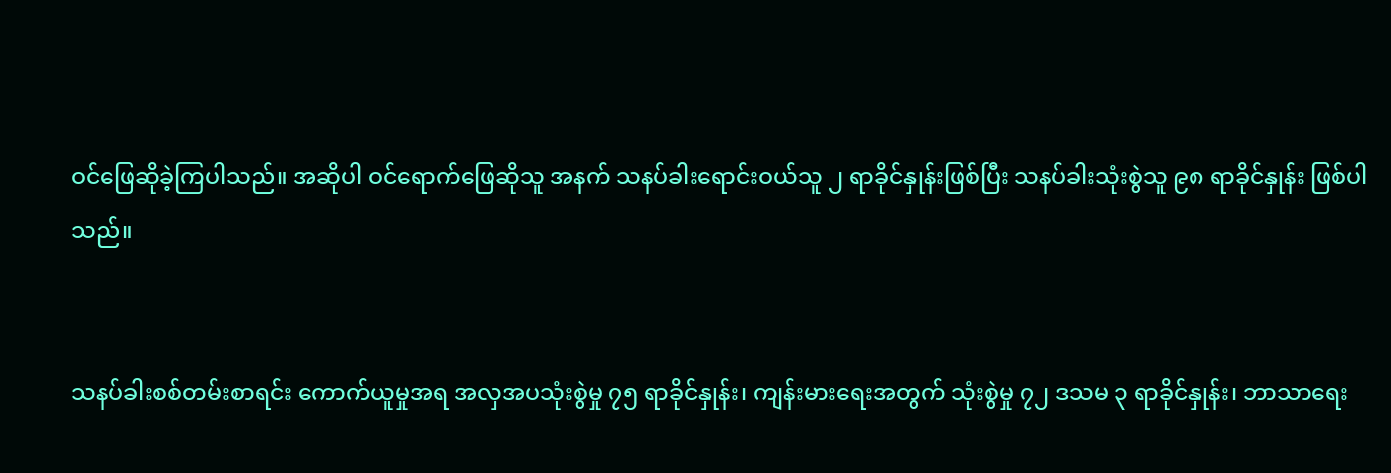ဝင်ဖြေဆိုခဲ့ကြပါသည်။ အဆိုပါ ဝင်ရောက်ဖြေဆိုသူ အနက် သနပ်ခါးရောင်းဝယ်သူ ၂ ရာခိုင်နှုန်းဖြစ်ပြီး သနပ်ခါးသုံးစွဲသူ ၉၈ ရာခိုင်နှုန်း ဖြစ်ပါသည်။


သနပ်ခါးစစ်တမ်းစာရင်း ကောက်ယူမှုအရ အလှအပသုံးစွဲမှု ၇၅ ရာခိုင်နှုန်း၊ ကျန်းမားရေးအတွက် သုံးစွဲမှု ၇၂ ဒသမ ၃ ရာခိုင်နှုန်း၊ ဘာသာရေး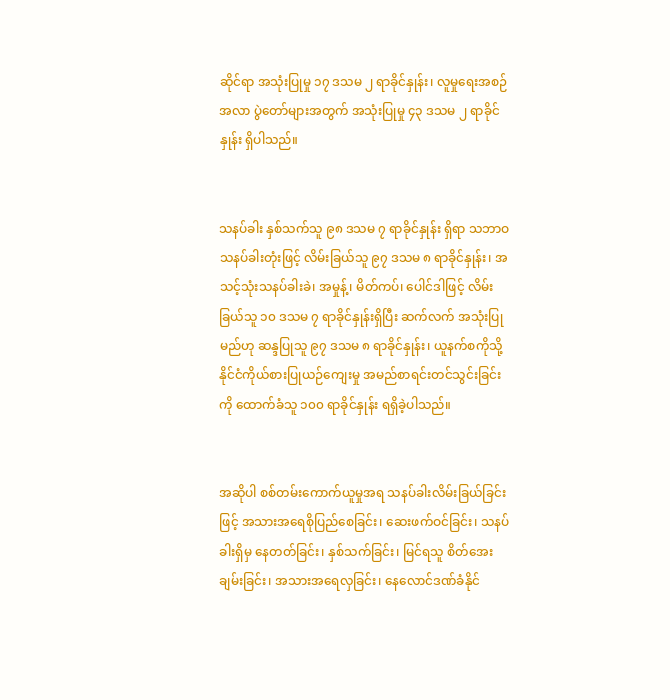ဆိုင်ရာ အသုံးပြုမှု ၁၇ ဒသမ ၂ ရာခိုင်နှုန်း၊ လူမှုရေးအစဉ်အလာ ပွဲတော်များအတွက် အသုံးပြုမှု ၄၃ ဒသမ ၂ ရာခိုင်နှုန်း ရှိပါသည်။


သနပ်ခါး နှစ်သက်သူ ၉၈ ဒသမ ၇ ရာခိုင်နှုန်း ရှိရာ သဘာဝသနပ်ခါးတုံးဖြင့် လိမ်းခြယ်သူ ၉၇ ဒသမ ၈ ရာခိုင်နှုန်း၊ အသင့်သုံးသနပ်ခါးခဲ၊ အမှုန့်၊ မိတ်ကပ်၊ ပေါင်ဒါဖြင့် လိမ်းခြယ်သူ ၁၀ ဒသမ ၇ ရာခိုင်နှုန်းရှိပြီး ဆက်လက် အသုံးပြုမည်ဟု ဆန္ဒပြုသူ ၉၇ ဒသမ ၈ ရာခိုင်နှုန်း၊ ယူနက်စကိုသို့ နိုင်ငံကိုယ်စားပြုယဉ်ကျေးမှု အမည်စာရင်းတင်သွင်းခြင်းကို ထောက်ခံသူ ၁၀၀ ရာခိုင်နှုန်း ရရှိခဲ့ပါသည်။


အဆိုပါ စစ်တမ်းကောက်ယူမှုအရ သနပ်ခါးလိမ်းခြယ်ခြင်းဖြင့် အသားအရေစိုပြည်စေခြင်း၊ ဆေးဖက်ဝင်ခြင်း၊ သနပ်ခါးရှိမှ နေတတ်ခြင်း၊ နှစ်သက်ခြင်း၊ မြင်ရသူ စိတ်အေးချမ်းခြင်း၊ အသားအရေလှခြင်း၊ နေလောင်ဒဏ်ခံနိုင်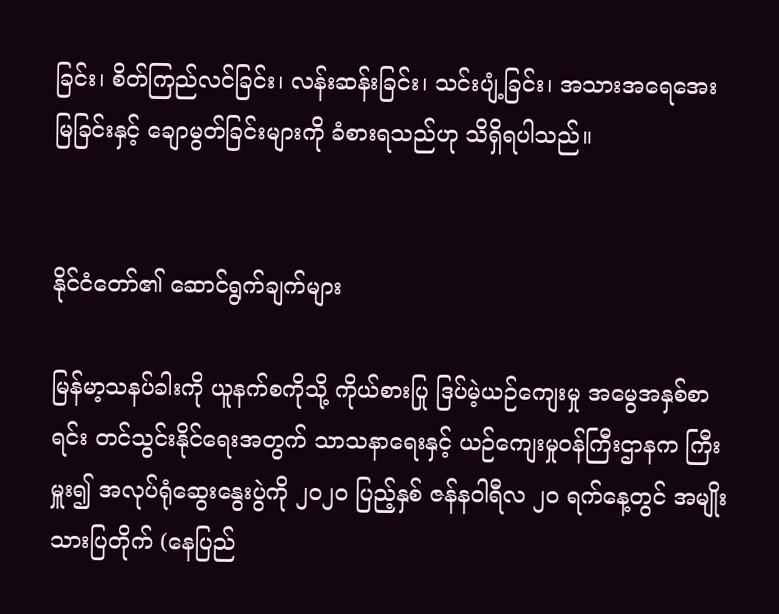ခြင်း၊ စိတ်ကြည်လင်ခြင်း၊ လန်းဆန်းခြင်း၊ သင်းပျံ့ခြင်း၊ အသားအရေအေးမြခြင်းနှင့် ချောမွတ်ခြင်းများကို ခံစားရသည်ဟု သိရှိရပါသည်။


နိုင်ငံတော်၏ ဆောင်ရွက်ချက်များ

မြန်မာ့သနပ်ခါးကို ယူနက်စကိုသို့ ကိုယ်စားပြု ဒြပ်မဲ့ယဉ်ကျေးမှု အမွေအနှစ်စာရင်း တင်သွင်းနိုင်ရေးအတွက် သာသနာရေးနှင့် ယဉ်ကျေးမှုဝန်ကြီးဌာနက ကြီးမှူး၍ အလုပ်ရုံဆွေးနွေးပွဲကို ၂၀၂၀ ပြည့်နှစ် ဇန်နဝါရီလ ၂၀ ရက်နေ့တွင် အမျိုးသားပြတိုက် (နေပြည်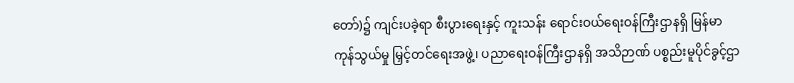တော်)၌ ကျင်းပခဲ့ရာ စီးပွားရေးနှင့် ကူးသန်း ရောင်းဝယ်ရေးဝန်ကြီးဌာနရှိ မြန်မာကုန်သွယ်မှု မြှင့်တင်ရေးအဖွဲ့၊ ပညာရေးဝန်ကြီးဌာနရှိ အသိဉာဏ် ပစ္စည်းမူပိုင်ခွင့်ဌာ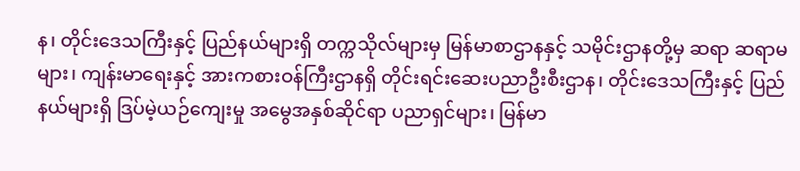န၊ တိုင်းဒေသကြီးနှင့် ပြည်နယ်များရှိ တက္ကသိုလ်များမှ မြန်မာစာဌာနနှင့် သမိုင်းဌာနတို့မှ ဆရာ ဆရာမများ၊ ကျန်းမာရေးနှင့် အားကစားဝန်ကြီးဌာနရှိ တိုင်းရင်းဆေးပညာဦးစီးဌာန၊ တိုင်းဒေသကြီးနှင့် ပြည်နယ်များရှိ ဒြပ်မဲ့ယဉ်ကျေးမှု အမွေအနှစ်ဆိုင်ရာ ပညာရှင်များ၊ မြန်မာ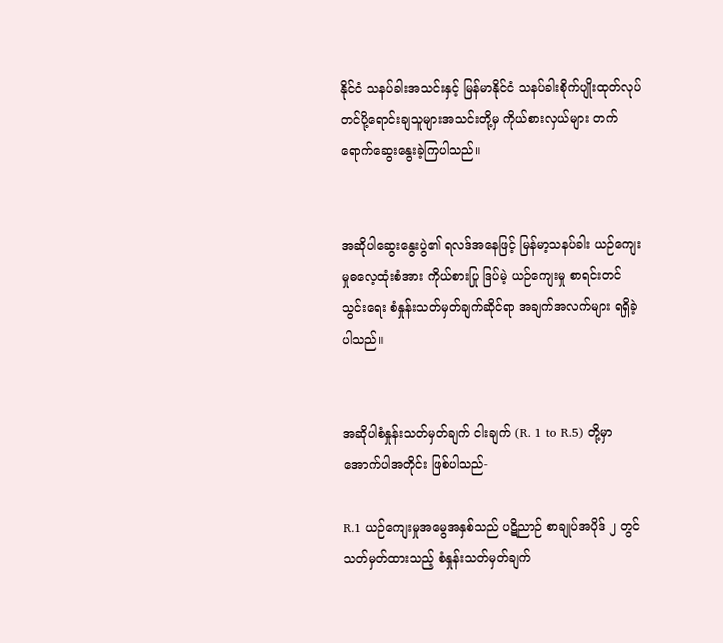နိုင်ငံ သနပ်ခါးအသင်းနှင့် မြန်မာနိုင်ငံ သနပ်ခါးစိုက်ပျိုးထုတ်လုပ် တင်ပို့ရောင်းချသူများအသင်းတို့မှ ကိုယ်စားလှယ်များ တက်ရောက်ဆွေးနွေးခဲ့ကြပါသည်။


အဆိုပါဆွေးနွေးပွဲ၏ ရလဒ်အနေဖြင့် မြန်မာ့သနပ်ခါး ယဉ်ကျေးမှုဓလေ့ထုံးစံအား ကိုယ်စားပြု ဒြပ်မဲ့ ယဉ်ကျေးမှု စာရင်းတင်သွင်းရေး စံနှုန်းသတ်မှတ်ချက်ဆိုင်ရာ အချက်အလက်များ ရရှိခဲ့ပါသည်။


အဆိုပါစံနှုန်းသတ်မှတ်ချက် ငါးချက် (R. 1 to R.5) တို့မှာ အောက်ပါအတိုင်း ဖြစ်ပါသည်-

R.1 ယဉ်ကျေးမှုအမွေအနှစ်သည် ပဋိညာဉ် စာချုပ်အပိုဒ် ၂ တွင် သတ်မှတ်ထားသည့် စံနှုန်းသတ်မှတ်ချက်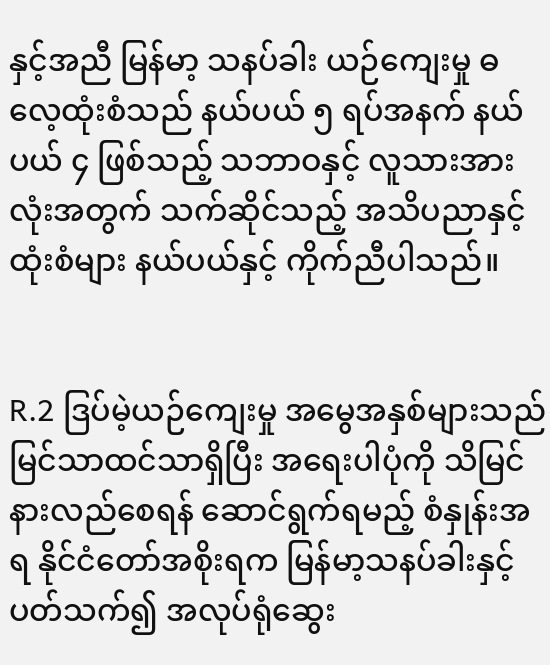နှင့်အညီ မြန်မာ့ သနပ်ခါး ယဉ်ကျေးမှု ဓလေ့ထုံးစံသည် နယ်ပယ် ၅ ရပ်အနက် နယ်ပယ် ၄ ဖြစ်သည့် သဘာဝနှင့် လူသားအားလုံးအတွက် သက်ဆိုင်သည့် အသိပညာနှင့် ထုံးစံများ နယ်ပယ်နှင့် ကိုက်ညီပါသည်။


R.2 ဒြပ်မဲ့ယဉ်ကျေးမှု အမွေအနှစ်များသည် မြင်သာထင်သာရှိပြီး အရေးပါပုံကို သိမြင် နားလည်စေရန် ဆောင်ရွက်ရမည့် စံနှုန်းအရ နိုင်ငံတော်အစိုးရက မြန်မာ့သနပ်ခါးနှင့် ပတ်သက်၍ အလုပ်ရုံဆွေး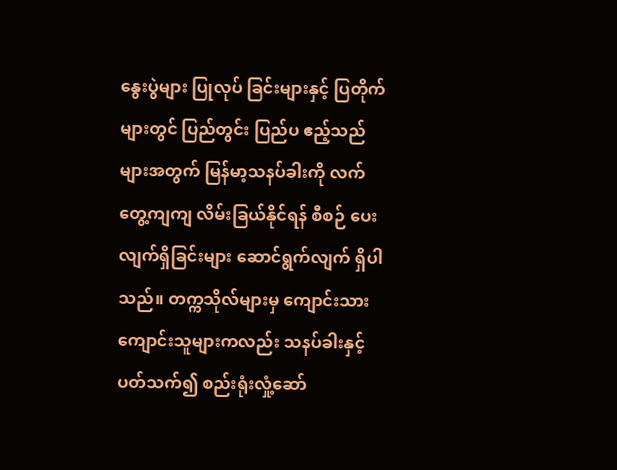နွေးပွဲများ ပြုလုပ် ခြင်းများနှင့် ပြတိုက်များတွင် ပြည်တွင်း ပြည်ပ ဧည့်သည်များအတွက် မြန်မာ့သနပ်ခါးကို လက်တွေ့ကျကျ လိမ်းခြယ်နိုင်ရန် စီစဉ် ပေးလျက်ရှိခြင်းများ ဆောင်ရွက်လျက် ရှိပါသည်။ တက္ကသိုလ်များမှ ကျောင်းသား ကျောင်းသူများကလည်း သနပ်ခါးနှင့် ပတ်သက်၍ စည်းရုံးလှုံ့ဆော်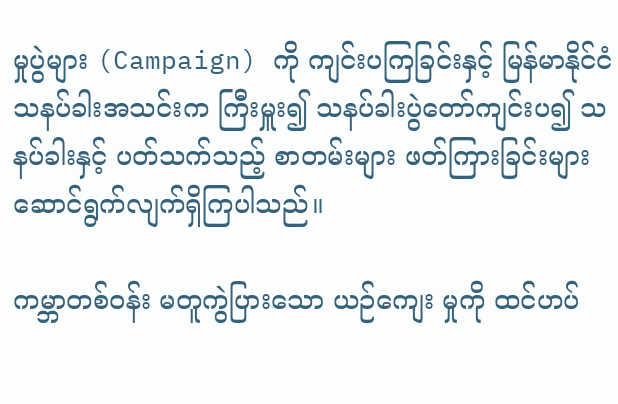မှုပွဲများ (Campaign) ကို ကျင်းပကြခြင်းနှင့် မြန်မာနိုင်ငံ သနပ်ခါးအသင်းက ကြီးမှူး၍ သနပ်ခါးပွဲတော်ကျင်းပ၍ သနပ်ခါးနှင့် ပတ်သက်သည့် စာတမ်းများ ဖတ်ကြားခြင်းများ ဆောင်ရွက်လျက်ရှိကြပါသည်။

ကမ္ဘာတစ်ဝန်း မတူကွဲပြားသော ယဉ်ကျေး မှုကို ထင်ဟပ်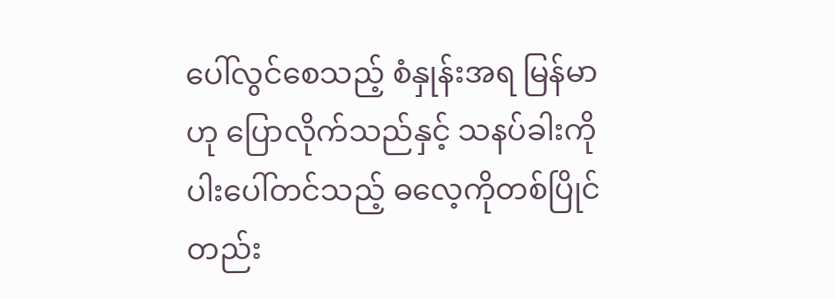ပေါ်လွင်စေသည့် စံနှုန်းအရ မြန်မာဟု ပြောလိုက်သည်နှင့် သနပ်ခါးကို ပါးပေါ်တင်သည့် ဓလေ့ကိုတစ်ပြိုင်တည်း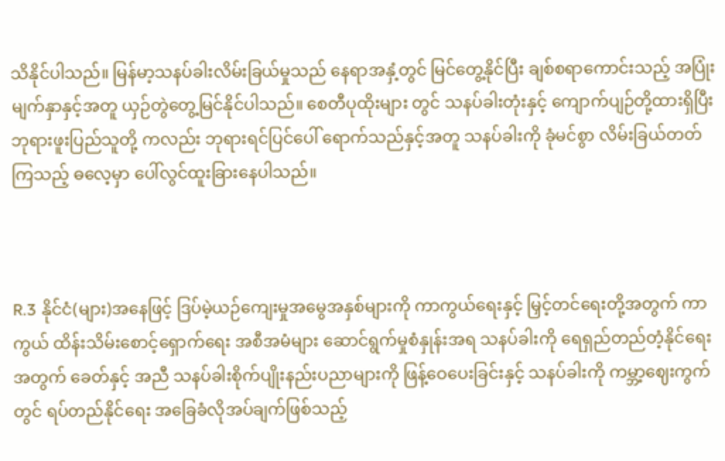သိနိုင်ပါသည်။ မြန်မာ့သနပ်ခါးလိမ်းခြယ်မှုသည် နေရာအနှံ့တွင် မြင်တွေ့နိုင်ပြီး ချစ်စရာကောင်းသည့် အပြုံးမျက်နှာနှင့်အတူ ယှဉ်တွဲတွေ့မြင်နိုင်ပါသည်။ စေတီပုထိုးများ တွင် သနပ်ခါးတုံးနှင့် ကျောက်ပျဉ်တို့ထားရှိပြီး ဘုရားဖူးပြည်သူတို့ ကလည်း ဘုရားရင်ပြင်ပေါ် ရောက်သည်နှင့်အတူ သနပ်ခါးကို ခုံမင်စွာ လိမ်းခြယ်တတ်ကြသည့် ဓလေ့မှာ ပေါ်လွင်ထူးခြားနေပါသည်။



R.3 နိုင်ငံ(များ)အနေဖြင့် ဒြပ်မဲ့ယဉ်ကျေးမှုအမွေအနှစ်များကို ကာကွယ်ရေးနှင့် မြှင့်တင်ရေးတို့အတွက် ကာကွယ် ထိန်းသိမ်းစောင့်ရှောက်ရေး အစီအမံများ ဆောင်ရွက်မှုစံနှုန်းအရ သနပ်ခါးကို ရေရှည်တည်တံ့နိုင်ရေးအတွက် ခေတ်နှင့် အညီ သနပ်ခါးစိုက်ပျိုးနည်းပညာများကို ဖြန့်ဝေပေးခြင်းနှင့် သနပ်ခါးကို ကမ္ဘာ့ဈေးကွက်တွင် ရပ်တည်နိုင်ရေး အခြေခံလိုအပ်ချက်ဖြစ်သည့်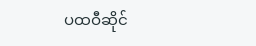ပထဝီဆိုင်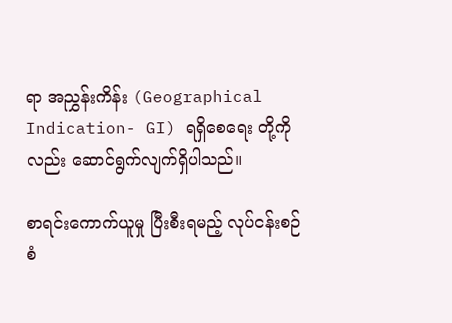ရာ အညွှန်းကိန်း (Geographical Indication- GI) ရရှိစေရေး တို့ကိုလည်း ဆောင်ရွက်လျက်ရှိပါသည်။

စာရင်းကောက်ယူမှု ပြီးစီးရမည့် လုပ်ငန်းစဉ် စံ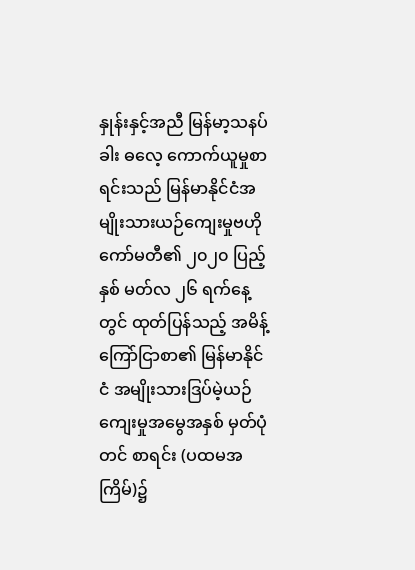နှုန်းနှင့်အညီ မြန်မာ့သနပ်ခါး ဓလေ့ ကောက်ယူမှုစာရင်းသည် မြန်မာနိုင်ငံအမျိုးသားယဉ်ကျေးမှုဗဟိုကော်မတီ၏ ၂၀၂၀ ပြည့် နှစ် မတ်လ ၂၆ ရက်နေ့တွင် ထုတ်ပြန်သည့် အမိန့်ကြော်ငြာစာ၏ မြန်မာနိုင်ငံ အမျိုးသားဒြပ်မဲ့ယဉ်ကျေးမှုအမွေအနှစ် မှတ်ပုံတင် စာရင်း (ပထမအကြိမ်)၌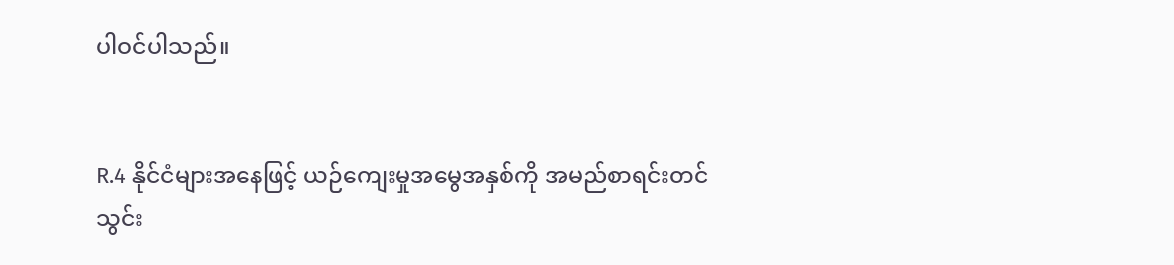ပါဝင်ပါသည်။


R.4 နိုင်ငံများအနေဖြင့် ယဉ်ကျေးမှုအမွေအနှစ်ကို အမည်စာရင်းတင်သွင်း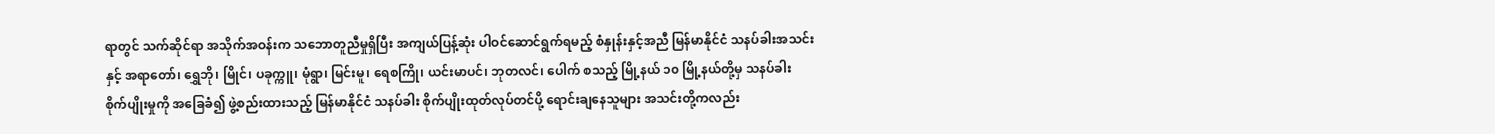ရာတွင် သက်ဆိုင်ရာ အသိုက်အဝန်းက သဘောတူညီမှုရှိပြီး အကျယ်ပြန့်ဆုံး ပါဝင်ဆောင်ရွက်ရမည့် စံနှုန်းနှင့်အညီ မြန်မာနိုင်ငံ သနပ်ခါးအသင်းနှင့် အရာတော်၊ ရွှေဘို၊ မြိုင်၊ ပခုက္ကူ၊ မုံရွာ၊ မြင်းမူ၊ ရေစကြို၊ ယင်းမာပင်၊ ဘုတလင်၊ ပေါက် စသည့် မြို့နယ် ၁၀ မြို့နယ်တို့မှ သနပ်ခါး စိုက်ပျိုးမှုကို အခြေခံ၍ ဖွဲ့စည်းထားသည့် မြန်မာနိုင်ငံ သနပ်ခါး စိုက်ပျိုးထုတ်လုပ်တင်ပို့ ရောင်းချနေသူများ အသင်းတို့ကလည်း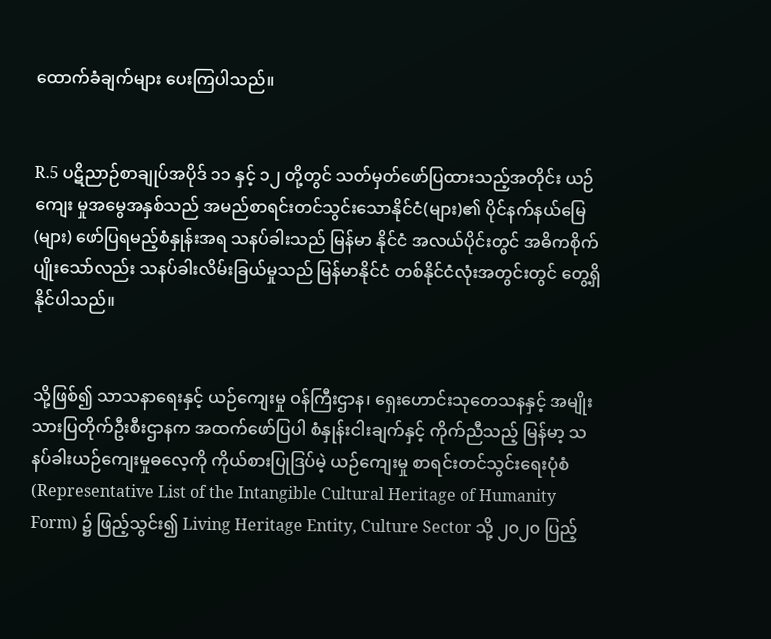ထောက်ခံချက်များ ပေးကြပါသည်။


R.5 ပဋိညာဉ်စာချုပ်အပိုဒ် ၁၁ နှင့် ၁၂ တို့တွင် သတ်မှတ်ဖော်ပြထားသည့်အတိုင်း ယဉ်ကျေး မှုအမွေအနှစ်သည် အမည်စာရင်းတင်သွင်းသောနိုင်ငံ(များ)၏ ပိုင်နက်နယ်မြေ(များ) ဖော်ပြရမည့်စံနှုန်းအရ သနပ်ခါးသည် မြန်မာ နိုင်ငံ အလယ်ပိုင်းတွင် အဓိကစိုက်ပျိုးသော်လည်း သနပ်ခါးလိမ်းခြယ်မှုသည် မြန်မာနိုင်ငံ တစ်နိုင်ငံလုံးအတွင်းတွင် တွေ့ရှိနိုင်ပါသည်။


သို့ဖြစ်၍ သာသနာရေးနှင့် ယဉ်ကျေးမှု ဝန်ကြီးဌာန၊ ရှေးဟောင်းသုတေသနနှင့် အမျိုးသားပြတိုက်ဦးစီးဌာနက အထက်ဖော်ပြပါ စံနှုန်းငါးချက်နှင့် ကိုက်ညီသည့် မြန်မာ့ သနပ်ခါးယဉ်ကျေးမှုဓလေ့ကို ကိုယ်စားပြုဒြပ်မဲ့ ယဉ်ကျေးမှု စာရင်းတင်သွင်းရေးပုံစံ (Representative List of the Intangible Cultural Heritage of Humanity Form) ၌ ဖြည့်သွင်း၍ Living Heritage Entity, Culture Sector သို့ ၂၀၂၀ ပြည့်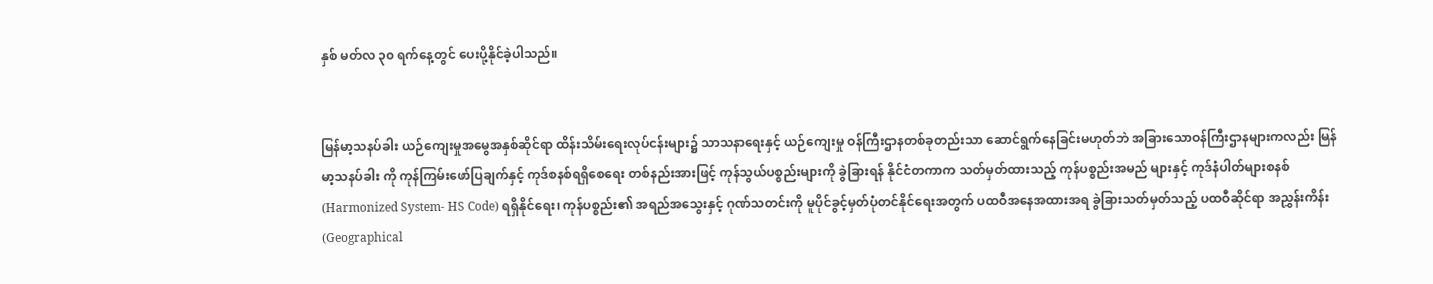နှစ် မတ်လ ၃၀ ရက်နေ့တွင် ပေးပို့နိုင်ခဲ့ပါသည်။


မြန်မာ့သနပ်ခါး ယဉ်ကျေးမှုအမွေအနှစ်ဆိုင်ရာ ထိန်းသိမ်းရေးလုပ်ငန်းများ၌ သာသနာရေးနှင့် ယဉ်ကျေးမှု ဝန်ကြီးဌာနတစ်ခုတည်းသာ ဆောင်ရွက်နေခြင်းမဟုတ်ဘဲ အခြားသောဝန်ကြီးဌာနများကလည်း မြန်မာ့သနပ်ခါး ကို ကုန်ကြမ်းဖော်ပြချက်နှင့် ကုဒ်စနစ်ရရှိစေရေး တစ်နည်းအားဖြင့် ကုန်သွယ်ပစ္စည်းများကို ခွဲခြားရန် နိုင်ငံတကာက သတ်မှတ်ထားသည့် ကုန်ပစ္စည်းအမည် များနှင့် ကုဒ်နံပါတ်များစနစ် (Harmonized System- HS Code) ရရှိနိုင်ရေး၊ ကုန်ပစ္စည်း၏ အရည်အသွေးနှင့် ဂုဏ်သတင်းကို မူပိုင်ခွင့်မှတ်ပုံတင်နိုင်ရေးအတွက် ပထဝီအနေအထားအရ ခွဲခြားသတ်မှတ်သည့် ပထဝီဆိုင်ရာ အညွှန်းကိန်း (Geographical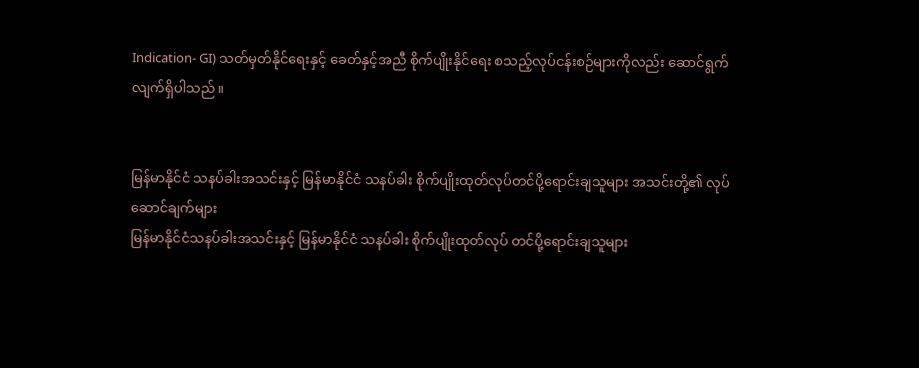Indication- GI) သတ်မှတ်နိုင်ရေးနှင့် ခေတ်နှင့်အညီ စိုက်ပျိုးနိုင်ရေး စသည့်လုပ်ငန်းစဉ်များကိုလည်း ဆောင်ရွက်လျက်ရှိပါသည်။


မြန်မာနိုင်ငံ သနပ်ခါးအသင်းနှင့် မြန်မာနိုင်ငံ သနပ်ခါး စိုက်ပျိုးထုတ်လုပ်တင်ပို့ရောင်းချသူများ အသင်းတို့၏ လုပ်ဆောင်ချက်များ
မြန်မာနိုင်ငံသနပ်ခါးအသင်းနှင့် မြန်မာနိုင်ငံ သနပ်ခါး စိုက်ပျိုးထုတ်လုပ် တင်ပို့ရောင်းချသူများ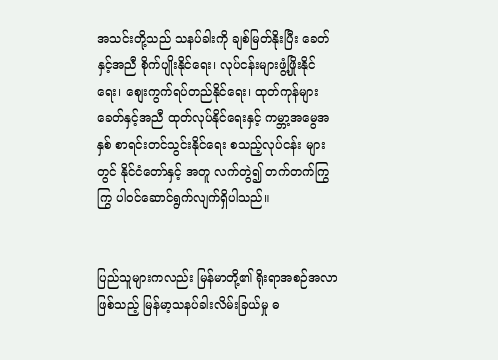အသင်းတို့သည် သနပ်ခါးကို ချစ်မြတ်နိုးပြီး ခေတ်နှင့်အညီ စိုက်ပျိုးနိုင်ရေး၊ လုပ်ငန်းများဖွံ့ဖြိုးနိုင်ရေး၊ စျေးကွက်ရပ်တည်နိုင်ရေး၊ ထုတ်ကုန်များ ခေတ်နှင့်အညီ ထုတ်လုပ်နိုင်ရေးနှင့် ကမ္ဘာ့အမွေအနှစ် စာရင်းတင်သွင်းနိုင်ရေး စသည့်လုပ်ငန်း များတွင် နိုင်ငံတော်နှင့် အတူ လက်တွဲ၍ တက်တက်ကြွကြွ ပါဝင်ဆောင်ရွက်လျက်ရှိပါသည်။


ပြည်သူများကလည်း မြန်မာတို့၏ ရိုးရာအစဉ်အလာဖြစ်သည့် မြန်မာ့သနပ်ခါးလိမ်းခြယ်မှု ဓ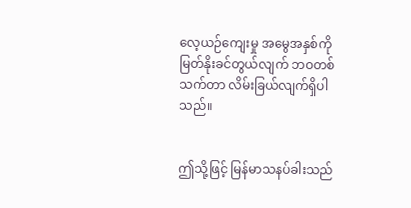လေ့ယဉ်ကျေးမှု အမွေအနှစ်ကို မြတ်နိုးခင်တွယ်လျက် ဘဝတစ်သက်တာ လိမ်းခြယ်လျက်ရှိပါသည်။


ဤသို့ဖြင့် မြန်မာသနပ်ခါးသည်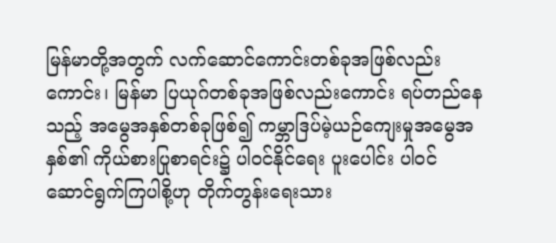မြန်မာတို့အတွက် လက်ဆောင်ကောင်းတစ်ခုအဖြစ်လည်းကောင်း၊ မြန်မာ ပြယုဂ်တစ်ခုအဖြစ်လည်းကောင်း ရပ်တည်နေသည့် အမွေအနှစ်တစ်ခုဖြစ်၍ ကမ္ဘာဒြပ်မဲ့ယဉ်ကျေးမှုအမွေအနှစ်၏ ကိုယ်စားပြုစာရင်း၌ ပါဝင်နိုင်ရေး ပူးပေါင်း ပါဝင် ဆောင်ရွက်ကြပါစို့ဟု တိုက်တွန်းရေးသား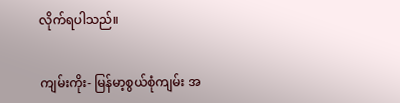လိုက်ရပါသည်။


ကျမ်းကိုး- မြန်မာ့စွယ်စုံကျမ်း အ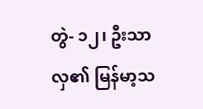တွဲ- ၁၂၊ ဦးသာလှ၏ မြန်မာ့သ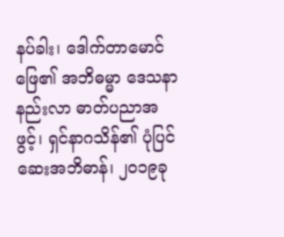နပ်ခါး၊ ဒေါက်တာမောင်ဖြေ၏ အဘိဓမ္မာ ဒေသနာနည်းလာ ဓာတ်ပညာအဖွင့်၊ ရှင်နာဂသိန်၏ ပုံပြင်ဆေးအဘိဓာန်၊ ၂၀၁၉ခု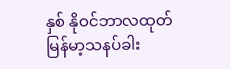နှစ် နိုဝင်ဘာလထုတ် မြန်မာ့သနပ်ခါး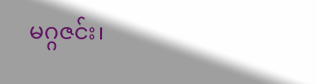မဂ္ဂဇင်း၊